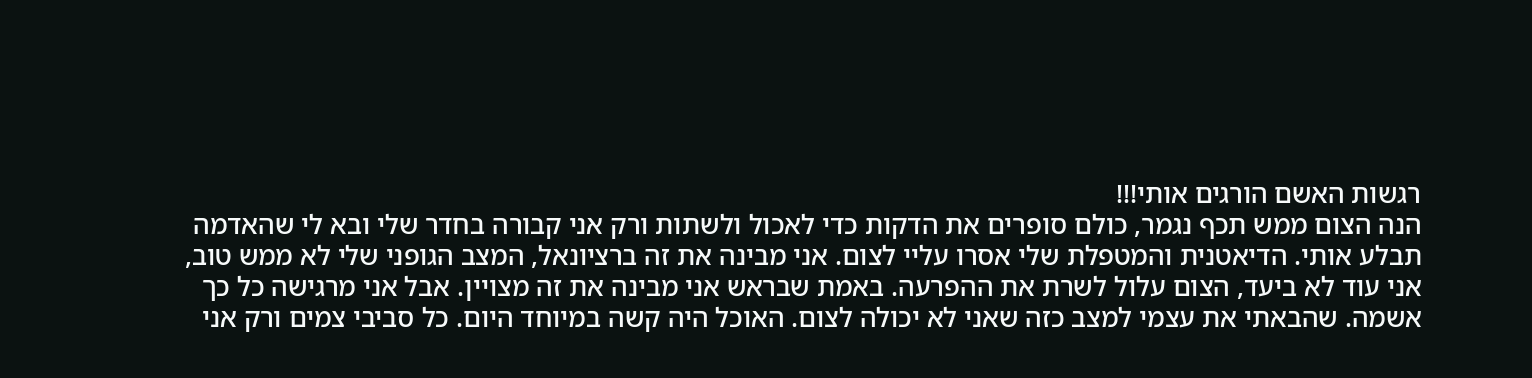רגשות האשם הורגים אותי!!!
הנה הצום ממש תכף נגמר, כולם סופרים את הדקות כדי לאכול ולשתות ורק אני קבורה בחדר שלי ובא לי שהאדמה תבלע אותי. הדיאטנית והמטפלת שלי אסרו עליי לצום. אני מבינה את זה ברציונאל, המצב הגופני שלי לא ממש טוב, אני עוד לא ביעד, הצום עלול לשרת את ההפרעה. באמת שבראש אני מבינה את זה מצויין. אבל אני מרגישה כל כך אשמה. שהבאתי את עצמי למצב כזה שאני לא יכולה לצום. האוכל היה קשה במיוחד היום. כל סביבי צמים ורק אני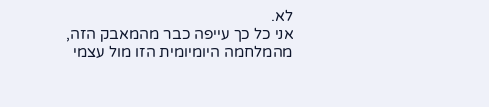לא.
אני כל כך עייפה כבר מהמאבק הזה, מהמלחמה היומיומית הזו מול עצמי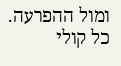ומול ההפרעה. כל קולי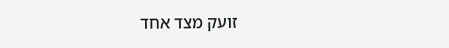זועק מצד אחד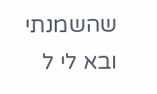שהשמנתי ובא לי ל